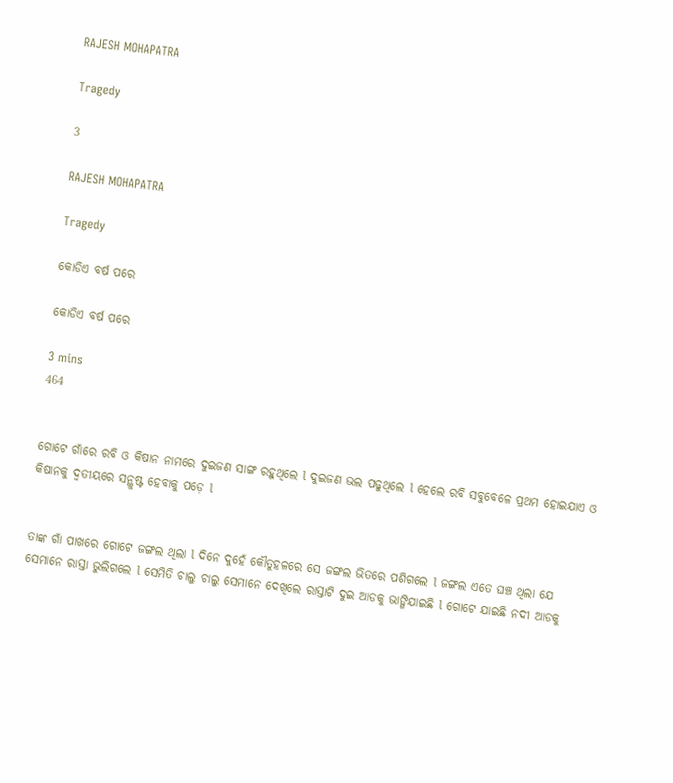RAJESH MOHAPATRA

Tragedy

3

RAJESH MOHAPATRA

Tragedy

କୋଡିଏ ବର୍ଷ ପରେ

କୋଡିଏ ବର୍ଷ ପରେ

3 mins
464


ଗୋଟେ ଗାଁରେ ରବି ଓ କିଷାନ ନାମରେ ଦୁଇଜଣ ସାଙ୍ଗ ରହୁଥିଲେ l ଦୁଇଜଣ ଭଲ ପଢୁଥିଲେ l ହେଲେ ରବି ସବୁବେଳେ ପ୍ରଥମ ହୋଇଯାଏ ଓ କିଷାନକୁ ଦ୍ୱତୀୟରେ ସନ୍ଥୁଷ୍ଟ ହେବାକୁ ପଡ଼େ l


ତାଙ୍କ ଗାଁ ପାଖରେ ଗୋଟେ ଜଙ୍ଗଲ ଥିଲା l ଦିନେ ଦୁହେଁ କୌତୁହଳରେ ସେ ଜଙ୍ଗଲ ଭିତରେ ପଶିଗଲେ l ଜଙ୍ଗଲ ଏତେ ଘଞ୍ଚ ଥିଲା ଯେ ସେମାନେ ରାସ୍ତା ଭୁଲିଗଲେ l ସେମିତି ଚାଲୁ ଚାଲୁ ସେମାନେ ଦେଖିଲେ ରାସ୍ତାଟି ଦୁଇ ଆଡକୁ ଭାଙ୍ଗିଯାଇଛି l ଗୋଟେ ଯାଇଛି ନଦୀ ଆଡକୁ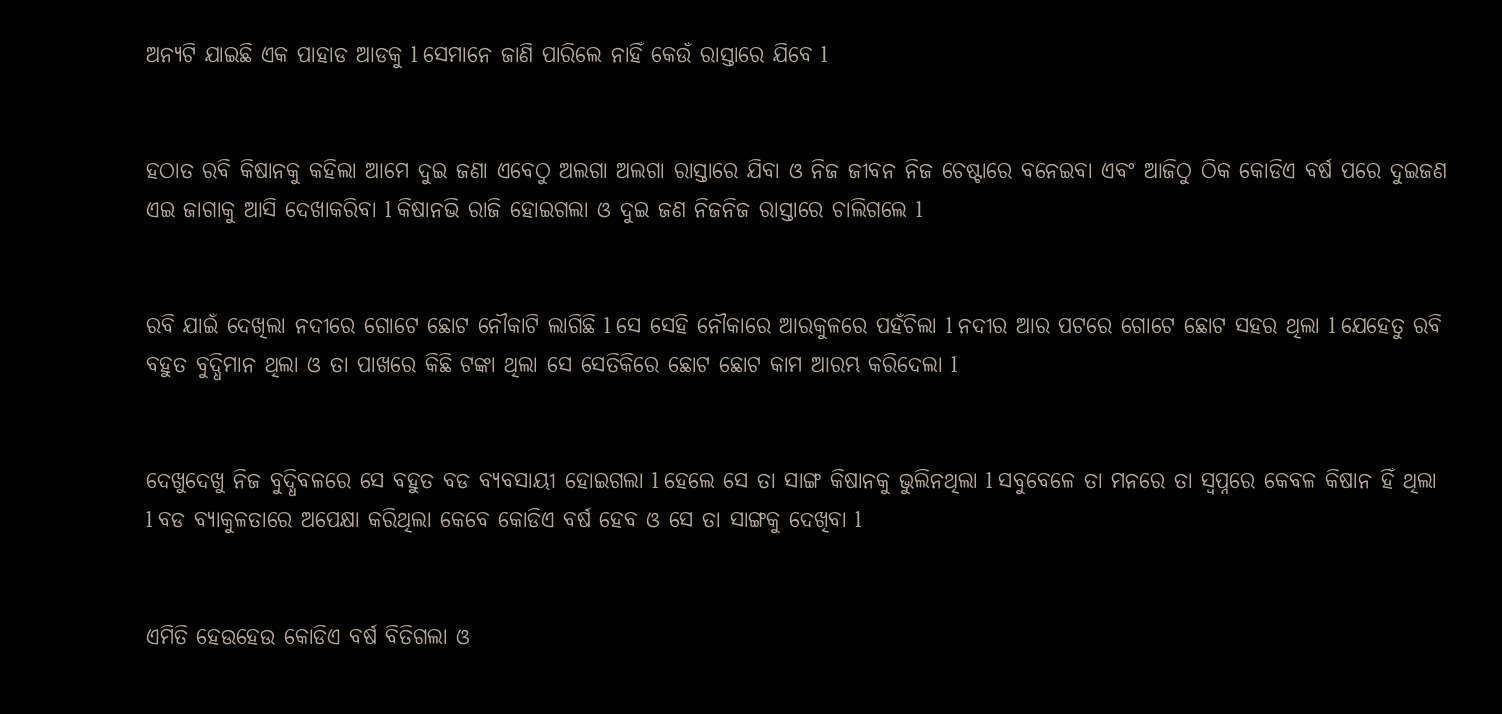ଅନ୍ୟଟି ଯାଇଛି ଏକ ପାହାଡ ଆଡକୁ l ସେମାନେ ଜାଣି ପାରିଲେ ନାହିଁ କେଉଁ ରାସ୍ତାରେ ଯିବେ l


ହଠାତ ରବି କିଷାନକୁ କହିଲା ଆମେ ଦୁଇ ଜଣା ଏବେଠୁ ଅଲଗା ଅଲଗା ରାସ୍ତାରେ ଯିବା ଓ ନିଜ ଜୀବନ ନିଜ ଚେଷ୍ଟାରେ ବନେଇବା ଏବଂ ଆଜିଠୁ ଠିକ କୋଡିଏ ବର୍ଷ ପରେ ଦୁଇଜଣ ଏଇ ଜାଗାକୁ ଆସି ଦେଖାକରିବା l କିଷାନଭି ରାଜି ହୋଇଗଲା ଓ ଦୁଇ ଜଣ ନିଜନିଜ ରାସ୍ତାରେ ଚାଲିଗଲେ l


ରବି ଯାଇଁ ଦେଖିଲା ନଦୀରେ ଗୋଟେ ଛୋଟ ନୌକାଟି ଲାଗିଛି l ସେ ସେହି ନୌକାରେ ଆରକୁଳରେ ପହଁଚିଲା l ନଦୀର ଆର ପଟରେ ଗୋଟେ ଛୋଟ ସହର ଥିଲା l ଯେହେତୁ ରବି ବହୁତ ବୁଦ୍ଧିମାନ ଥିଲା ଓ ତା ପାଖରେ କିଛି ଟଙ୍କା ଥିଲା ସେ ସେତିକିରେ ଛୋଟ ଛୋଟ କାମ ଆରମ୍ଭ କରିଦେଲା l


ଦେଖୁଦେଖୁ ନିଜ ବୁଦ୍ଧିବଳରେ ସେ ବହୁତ ବଡ ବ୍ୟବସାୟୀ ହୋଇଗଲା l ହେଲେ ସେ ତା ସାଙ୍ଗ କିଷାନକୁ ଭୁଲିନଥିଲା l ସବୁବେଳେ ତା ମନରେ ତା ସ୍ବପ୍ନରେ କେବଳ କିଷାନ ହିଁ ଥିଲା l ବଡ ବ୍ୟାକୁଳତାରେ ଅପେକ୍ଷା କରିଥିଲା କେବେ କୋଡିଏ ବର୍ଷ ହେବ ଓ ସେ ତା ସାଙ୍ଗକୁ ଦେଖିବା l


ଏମିତି ହେଉହେଉ କୋଡିଏ ବର୍ଷ ବିତିଗଲା ଓ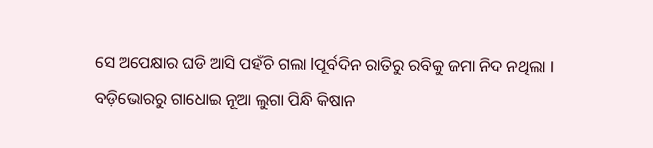ସେ ଅପେକ୍ଷାର ଘଡି ଆସି ପହଁଚି ଗଲା lପୂର୍ବଦିନ ରାତିରୁ ରବିକୁ ଜମା ନିଦ ନଥିଲା l ବଡ଼ିଭୋରରୁ ଗାଧୋଇ ନୂଆ ଲୁଗା ପିନ୍ଧି କିଷାନ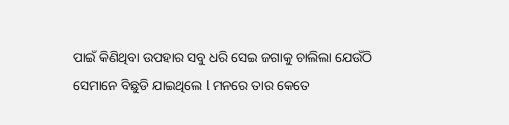ପାଇଁ କିଣିଥିବା ଉପହାର ସବୁ ଧରି ସେଇ ଜଗାକୁ ଚାଲିଲା ଯେଉଁଠି ସେମାନେ ବିଛୁଡି ଯାଇଥିଲେ l ମନରେ ତାର କେତେ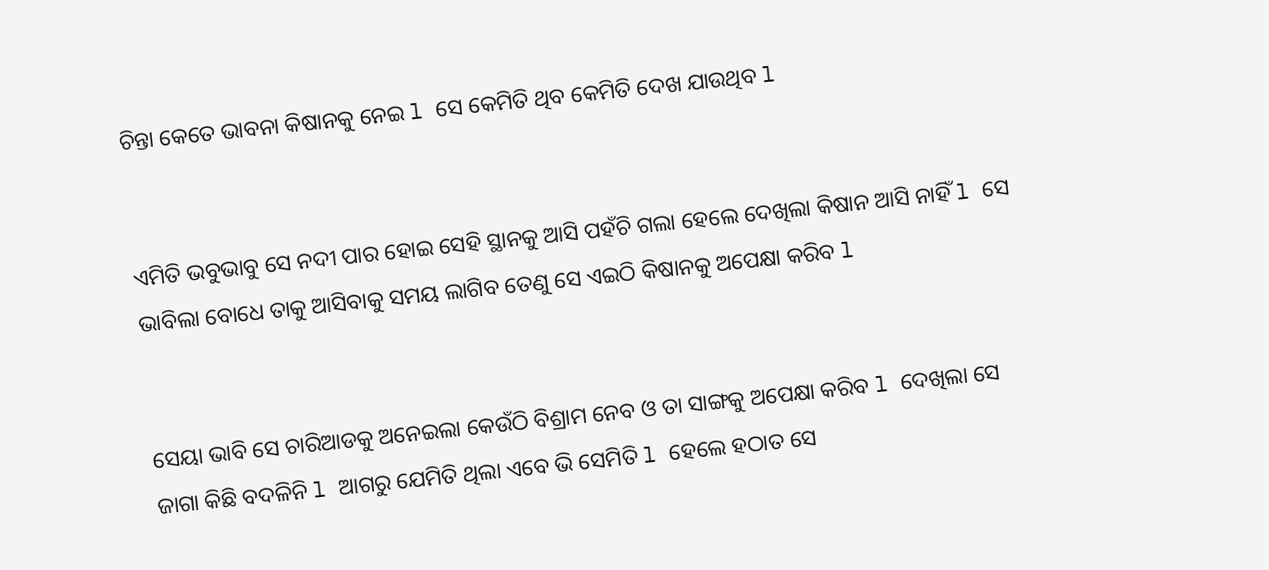ଚିନ୍ତା କେତେ ଭାବନା କିଷାନକୁ ନେଇ l ସେ କେମିତି ଥିବ କେମିତି ଦେଖ ଯାଉଥିବ l


ଏମିତି ଭବୁଭାବୁ ସେ ନଦୀ ପାର ହୋଇ ସେହି ସ୍ଥାନକୁ ଆସି ପହଁଚି ଗଲା ହେଲେ ଦେଖିଲା କିଷାନ ଆସି ନାହିଁ l ସେ ଭାବିଲା ବୋଧେ ତାକୁ ଆସିବାକୁ ସମୟ ଲାଗିବ ତେଣୁ ସେ ଏଇଠି କିଷାନକୁ ଅପେକ୍ଷା କରିବ l


ସେୟା ଭାବି ସେ ଚାରିଆଡକୁ ଅନେଇଲା କେଉଁଠି ବିଶ୍ରାମ ନେବ ଓ ତା ସାଙ୍ଗକୁ ଅପେକ୍ଷା କରିବ l ଦେଖିଲା ସେ ଜାଗା କିଛି ବଦଳିନି l ଆଗରୁ ଯେମିତି ଥିଲା ଏବେ ଭି ସେମିତି l ହେଲେ ହଠାତ ସେ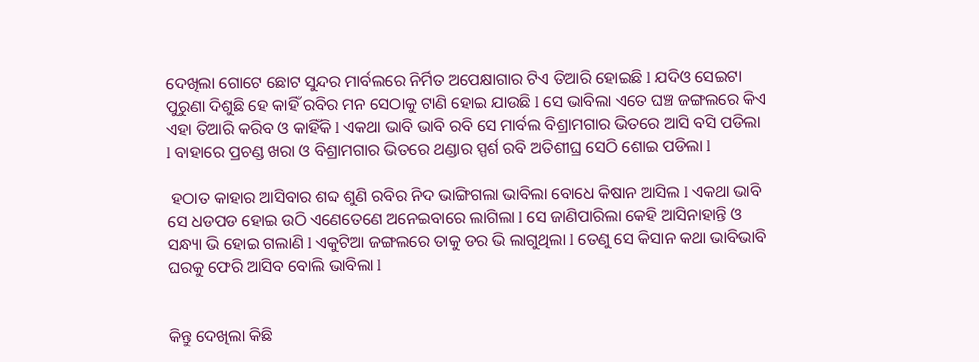ଦେଖିଲା ଗୋଟେ ଛୋଟ ସୁନ୍ଦର ମାର୍ବଲରେ ନିର୍ମିତ ଅପେକ୍ଷାଗାର ଟିଏ ତିଆରି ହୋଇଛି l ଯଦିଓ ସେଇଟା ପୁରୁଣା ଦିଶୁଛି ହେ କାହିଁ ରବିର ମନ ସେଠାକୁ ଟାଣି ହୋଇ ଯାଉଛି l ସେ ଭାବିଲା ଏତେ ଘଞ୍ଚ ଜଙ୍ଗଲରେ କିଏ ଏହା ତିଆରି କରିବ ଓ କାହିଁକି l ଏକଥା ଭାବି ଭାବି ରବି ସେ ମାର୍ବଲ ବିଶ୍ରାମଗାର ଭିତରେ ଆସି ବସି ପଡିଲା l ବାହାରେ ପ୍ରଚଣ୍ଡ ଖରା ଓ ବିଶ୍ରାମଗାର ଭିତରେ ଥଣ୍ଡାର ସ୍ପର୍ଶ ରବି ଅତିଶୀଘ୍ର ସେଠି ଶୋଇ ପଡିଲା l

 ହଠାତ କାହାର ଆସିବାର ଶବ୍ଦ ଶୁଣି ରବିର ନିଦ ଭାଙ୍ଗିଗଲା ଭାବିଲା ବୋଧେ କିଷାନ ଆସିଲ l ଏକଥା ଭାବି ସେ ଧଡପଡ ହୋଇ ଉଠି ଏଣେତେଣେ ଅନେଇବାରେ ଲାଗିଲା l ସେ ଜାଣିପାରିଲା କେହି ଆସିନାହାନ୍ତି ଓ ସନ୍ଧ୍ୟା ଭି ହୋଇ ଗଲାଣି l ଏକୁଟିଆ ଜଙ୍ଗଲରେ ତାକୁ ଡର ଭି ଲାଗୁଥିଲା l ତେଣୁ ସେ କିସାନ କଥା ଭାବିଭାବି ଘରକୁ ଫେରି ଆସିବ ବୋଲି ଭାବିଲା l


କିନ୍ତୁ ଦେଖିଲା କିଛି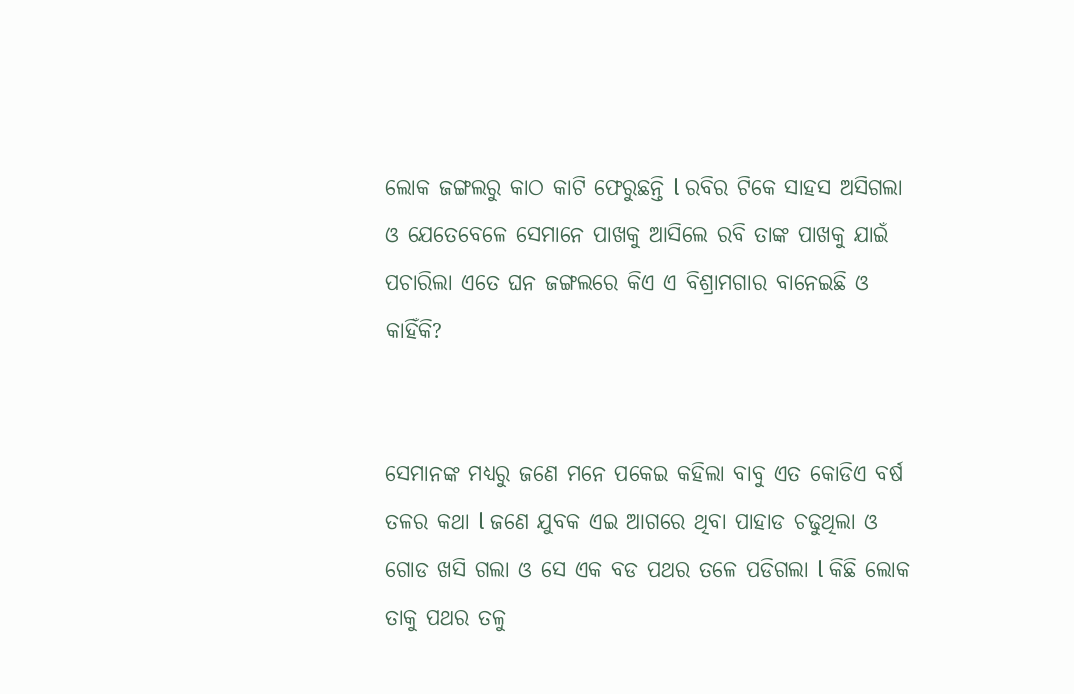ଲୋକ ଜଙ୍ଗଲରୁ କାଠ କାଟି ଫେରୁଛନ୍ତି l ରବିର ଟିକେ ସାହସ ଅସିଗଲା ଓ ଯେତେବେଳେ ସେମାନେ ପାଖକୁ ଆସିଲେ ରବି ତାଙ୍କ ପାଖକୁ ଯାଇଁ ପଚାରିଲା ଏତେ ଘନ ଜଙ୍ଗଲରେ କିଏ ଏ ବିଶ୍ରାମଗାର ବାନେଇଛି ଓ କାହିଁକି?


ସେମାନଙ୍କ ମଧ୍ୟରୁ ଜଣେ ମନେ ପକେଇ କହିଲା ବାବୁ ଏତ କୋଡିଏ ବର୍ଷ ତଳର କଥା l ଜଣେ ଯୁବକ ଏଇ ଆଗରେ ଥିବା ପାହାଡ ଚଢୁଥିଲା ଓ ଗୋଡ ଖସି ଗଲା ଓ ସେ ଏକ ବଡ ପଥର ତଳେ ପଡିଗଲା l କିଛି ଲୋକ ତାକୁ ପଥର ତଳୁ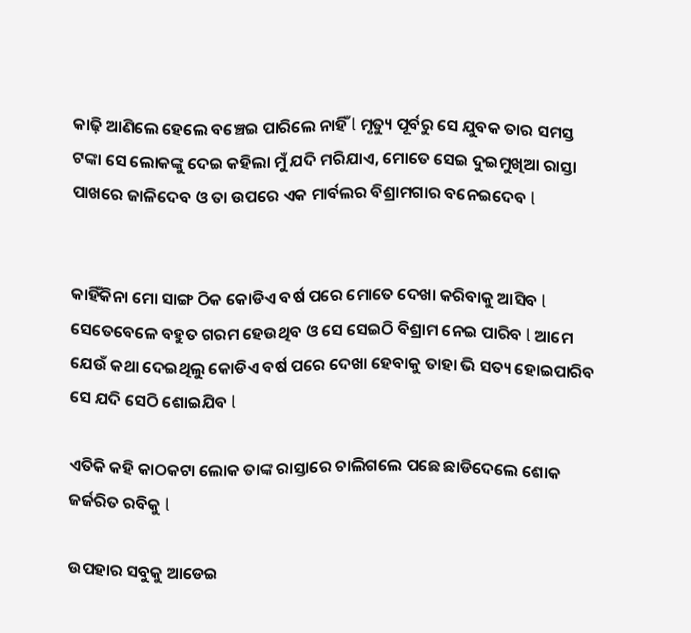କାଢ଼ି ଆଣିଲେ ହେଲେ ବଞ୍ଚେଇ ପାରିଲେ ନାହିଁ l ମୃତ୍ୟୁ ପୂର୍ବରୁ ସେ ଯୁବକ ତାର ସମସ୍ତ ଟଙ୍କା ସେ ଲୋକଙ୍କୁ ଦେଇ କହିଲା ମୁଁ ଯଦି ମରିଯାଏ, ମୋତେ ସେଇ ଦୁଇମୁଖିଆ ରାସ୍ତା ପାଖରେ ଜାଳିଦେବ ଓ ତା ଉପରେ ଏକ ମାର୍ବଲର ବିଶ୍ରାମଗାର ବନେଇଦେବ l


କାହିଁକିନା ମୋ ସାଙ୍ଗ ଠିକ କୋଡିଏ ବର୍ଷ ପରେ ମୋତେ ଦେଖା କରିବାକୁ ଆସିବ l ସେତେବେଳେ ବହୁତ ଗରମ ହେଉଥିବ ଓ ସେ ସେଇଠି ବିଶ୍ରାମ ନେଇ ପାରିବ l ଆମେ ଯେଉଁ କଥା ଦେଇଥିଲୁ କୋଡିଏ ବର୍ଷ ପରେ ଦେଖା ହେବାକୁ ତାହା ଭି ସତ୍ୟ ହୋଇପାରିବ ସେ ଯଦି ସେଠି ଶୋଇଯିବ l

ଏତିକି କହି କାଠକଟା ଲୋକ ତାଙ୍କ ରାସ୍ତାରେ ଚାଲିଗଲେ ପଛେ ଛାଡିଦେଲେ ଶୋକ ଜର୍ଜରିତ ରବିକୁ l

ଉପହାର ସବୁକୁ ଆଡେଇ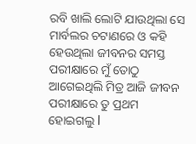ରବି ଖାଲି ଲୋଟି ଯାଉଥିଲା ସେ ମାର୍ବଲର ଚଟାଣରେ ଓ କହି ହେଉଥିଲା ଜୀବନର ସମସ୍ତ ପରୀକ୍ଷାରେ ମୁଁ ତୋଠୁ ଆଗେଇଥିଲି ମିତ୍ର ଆଜି ଜୀବନ ପରୀକ୍ଷାରେ ତୁ ପ୍ରଥମ ହୋଇଗଲୁ l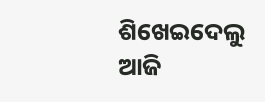ଶିଖେଇଦେଲୁ ଆଜି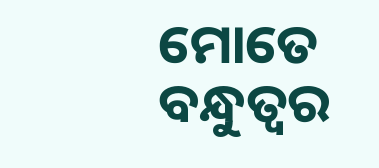ମୋତେ ବନ୍ଧୁତ୍ୱର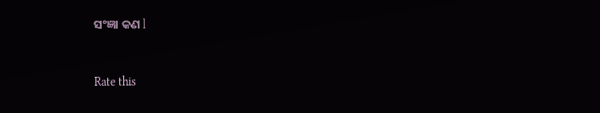ସଂଜ୍ଞା କଣ l



Rate this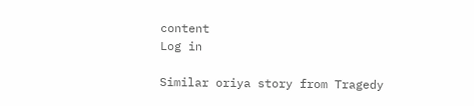content
Log in

Similar oriya story from Tragedy